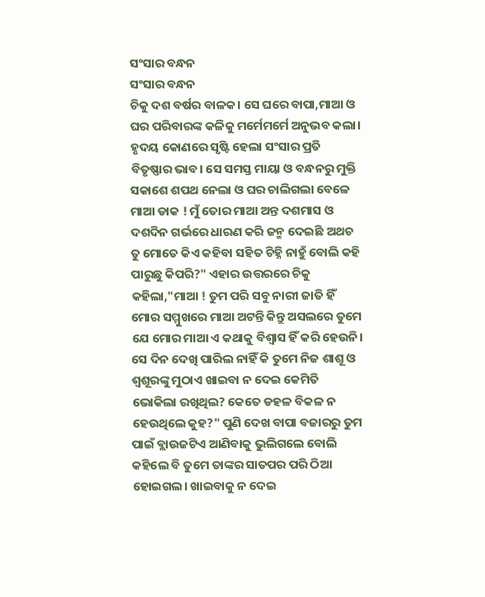ସଂସାର ବନ୍ଧନ
ସଂସାର ବନ୍ଧନ
ଚିକୁ ଦଶ ବର୍ଷର ବାଳକ। ସେ ଘରେ ବାପା,ମାଆ ଓ ଘର ପରିବାରଙ୍କ କଳିକୁ ମର୍ମେମର୍ମେ ଅନୁଭବ କଲା। ହୃଦୟ କୋଣରେ ସୃଷ୍ଟି ହେଲା ସଂସାର ପ୍ରତି ବିତୃଷ୍ଣାର ଭାବ। ସେ ସମସ୍ତ ମାୟା ଓ ବନ୍ଧନରୁ ମୁକ୍ତି ସକାଶେ ଶପଥ ନେଲା ଓ ଘର ଚାଲିଗଲା ବେଳେ ମାଆ ଡାକ ! ମୁଁ ତୋର ମାଆ ଅନ୍ତ ଦଶମାସ ଓ ଦଶଦିନ ଗର୍ଭରେ ଧାରଣ କରି ଜନ୍ମ ଦେଇଛି ଅଥଚ ତୁ ମୋତେ କିଏ କହିବା ସହିତ ଚିହ୍ନି ନାହୁଁ ବୋଲି କହି ପାରୁଛୁ କିପରି?" ଏହାର ଉତ୍ତରରେ ଚିକୁ କହିଲା,"ମାଆ ! ତୁମ ପରି ସବୁ ନାରୀ ଜାତି ହିଁ ମୋର ସମ୍ମୁଖରେ ମାଆ ଅଟନ୍ତି କିନ୍ତୁ ଅସଲରେ ତୁମେ ଯେ ମୋର ମାଆ ଏ କଥାକୁ ବିଶ୍ୱାସ ହିଁ କରି ହେଉନି। ସେ ଦିନ ଦେଖି ପାରିଲ ନାହିଁ କି ତୁମେ ନିଜ ଶାଶୂ ଓ ଶ୍ବଶୂରଙ୍କୁ ମୁଠାଏ ଖାଇବା ନ ଦେଇ କେମିତି ଭୋକିଲା ରଖିଥିଲ? କେତେ ଡହଳ ବିକଳ ନ ହେଉଥିଲେ କୁହ?" ପୁଣି ଦେଖ ବାପା ବଜାରରୁ ତୁମ ପାଇଁ ବ୍ଲାଉଜଟିଏ ଆଣିବାକୁ ଭୁଲିଗଲେ ବୋଲି କହିଲେ ବି ତୁମେ ତାଙ୍କର ସାତପର ପରି ଠିଆ ହୋଇଗଲ। ଖାଇବାକୁ ନ ଦେଇ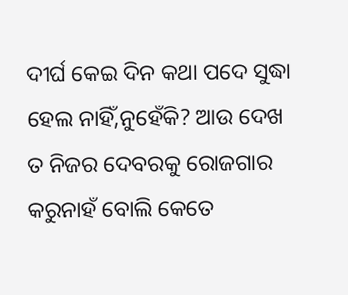ଦୀର୍ଘ କେଇ ଦିନ କଥା ପଦେ ସୁଦ୍ଧା ହେଲ ନାହିଁ,ନୁହେଁକି? ଆଉ ଦେଖ ତ ନିଜର ଦେବରକୁ ରୋଜଗାର କରୁନାହଁ ବୋଲି କେତେ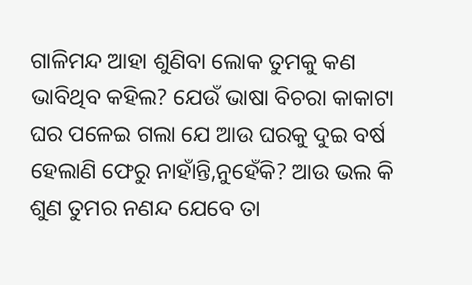ଗାଳିମନ୍ଦ ଆହା ଶୁଣିବା ଲୋକ ତୁମକୁ କଣ ଭାବିଥିବ କହିଲ? ଯେଉଁ ଭାଷା ବିଚରା କାକାଟା ଘର ପଳେଇ ଗଲା ଯେ ଆଉ ଘରକୁ ଦୁଇ ବର୍ଷ ହେଲାଣି ଫେରୁ ନାହାଁନ୍ତି,ନୁହେଁକି? ଆଉ ଭଲ କି ଶୁଣ ତୁମର ନଣନ୍ଦ ଯେବେ ତା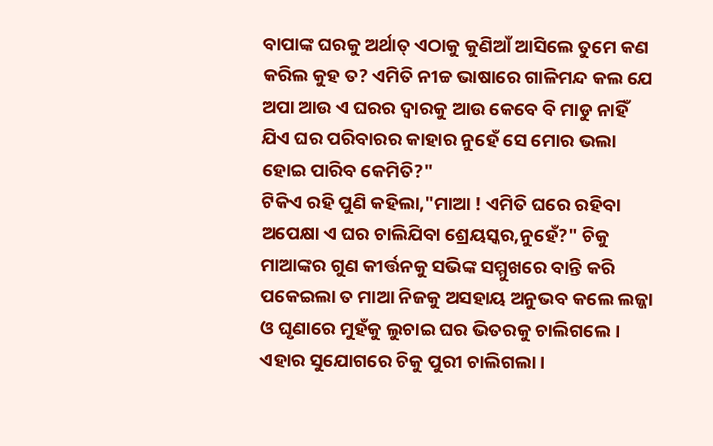ବାପାଙ୍କ ଘରକୁ ଅର୍ଥାତ୍ ଏଠାକୁ କୁଣିଆଁ ଆସିଲେ ତୁମେ କଣ କରିଲ କୁହ ତ? ଏମିତି ନୀଚ୍ଚ ଭାଷାରେ ଗାଳିମନ୍ଦ କଲ ଯେ ଅପା ଆଉ ଏ ଘରର ଦ୍ୱାରକୁ ଆଉ କେବେ ବି ମାଡୁ ନାହିଁ ଯିଏ ଘର ପରିବାରର କାହାର ନୁହେଁ ସେ ମୋର ଭଲା ହୋଇ ପାରିବ କେମିତି?"
ଟିକିଏ ରହି ପୁଣି କହିଲା,"ମାଆ ! ଏମିତି ଘରେ ରହିବା ଅପେକ୍ଷା ଏ ଘର ଚାଲିଯିବା ଶ୍ରେୟସ୍କର,ନୁହେଁ?" ଚିକୁ ମାଆଙ୍କର ଗୁଣ କୀର୍ତ୍ତନକୁ ସଭିଙ୍କ ସମ୍ମୁଖରେ ବାନ୍ତି କରି ପକେଇଲା ତ ମାଆ ନିଜକୁ ଅସହାୟ ଅନୁଭବ କଲେ ଲଜ୍ଜା ଓ ଘୃଣାରେ ମୁହଁକୁ ଲୁଚାଇ ଘର ଭିତରକୁ ଚାଲିଗଲେ। ଏହାର ସୁଯୋଗରେ ଚିକୁ ପୁରୀ ଚାଲିଗଲା।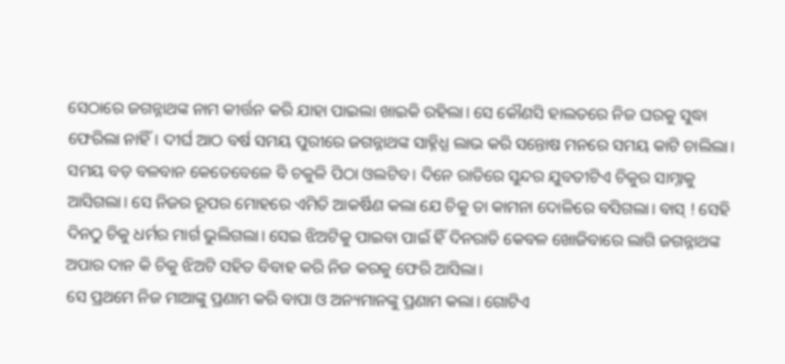ସେଠାରେ ଜଗନ୍ନାଥଙ୍କ ନାମ କୀର୍ତ୍ତନ କରି ଯାହା ପାଇଲା ଖାଇକି ରହିଲା। ସେ କୌଣସି ହାଲତରେ ନିଜ ଘରକୁ ସୁଦ୍ଧା ଫେରିଲା ନାହିଁ। ଦୀର୍ଘ ଆଠ ବର୍ଷ ସମୟ ପୁରୀରେ ଜଗନ୍ନାଥଙ୍କ ସାହ୍ନିଧ୍ଯ ଲାଭ କରି ସନ୍ତୋଷ ମନରେ ସମୟ କାଟି ଚାଲିଲା। ସମୟ ବଡ଼ ବଳବାନ କେତେବେଳେ ବି ଚକୁଳି ପିଠା ଓଲଟିବ। ଦିନେ ରାତିରେ ସୁନ୍ଦର ଯୁବତୀଟିଏ ଚିକୁର ସାମ୍ନାକୁ ଆସିଗଲା। ସେ ନିଜର ରୂପର ମୋହରେ ଏମିତି ଆକର୍ଷିଣ କଲା ଯେ ଚିକୁ ତା କାମନା ଦୋଳିରେ ବସିଗଲା। ବାସ୍ ! ସେହି ଦିନଠୁ ଚିକୁ ଧର୍ମର ମାର୍ଗ ଭୁଲିଗଲା। ସେଇ ଝିଅଟିକୁ ପାଇବା ପାଇଁ ହିଁ ଦିନରାତି କେବଳ ଖୋଜିବାରେ ଲାଗି ଜଗନ୍ନାଥଙ୍କ ଅପାର ଦାନ କି ଚିକୁ ଝିଅଟି ସହିତ ବିବାହ କରି ନିଜ କରକୁ ଫେରି ଆସିଲା।
ସେ ପ୍ରଥମେ ନିଜ ମାଆଙ୍କୁ ପ୍ରଣାମ କରି ବାପା ଓ ଅନ୍ୟମାନଙ୍କୁ ପ୍ରଣାମ କଲା। ଗୋଟିଏ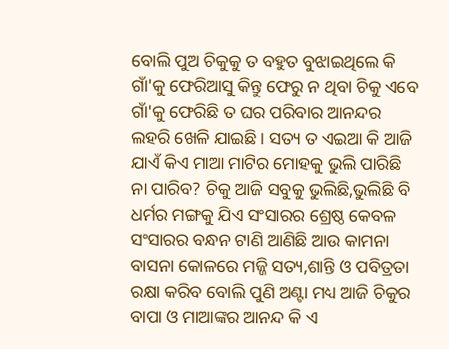ବୋଲି ପୁଅ ଚିକୁକୁ ତ ବହୁତ ବୁଝାଇଥିଲେ କି ଗାଁ'କୁ ଫେରିଆସୁ କିନ୍ତୁ ଫେରୁ ନ ଥିବା ଚିକୁ ଏବେ ଗାଁ'କୁ ଫେରିଛି ତ ଘର ପରିବାର ଆନନ୍ଦର ଲହରି ଖେଳି ଯାଇଛି। ସତ୍ୟ ତ ଏଇଆ କି ଆଜି ଯାଏଁ କିଏ ମାଆ ମାଟିର ମୋହକୁ ଭୁଲି ପାରିଛି ନା ପାରିବ? ଚିକୁ ଆଜି ସବୁକୁ ଭୁଲିଛି,ଭୁଲିଛି ବି ଧର୍ମର ମଙ୍ଗକୁ ଯିଏ ସଂସାରର ଶ୍ରେଷ୍ଠ କେବଳ ସଂସାରର ବନ୍ଧନ ଟାଣି ଆଣିଛି ଆଉ କାମନା ବାସନା କୋଳରେ ମଜ୍ଜି ସତ୍ୟ,ଶାନ୍ତି ଓ ପବିତ୍ରତା ରକ୍ଷା କରିବ ବୋଲି ପୁଣି ଅଣ୍ଟା ମଧ୍ୟ ଆଜି ଚିକୁର ବାପା ଓ ମାଆଙ୍କର ଆନନ୍ଦ କି ଏ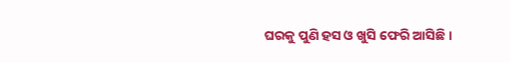ଘରକୁ ପୁଣି ହସ ଓ ଖୁସି ଫେରି ଆସିଛି।